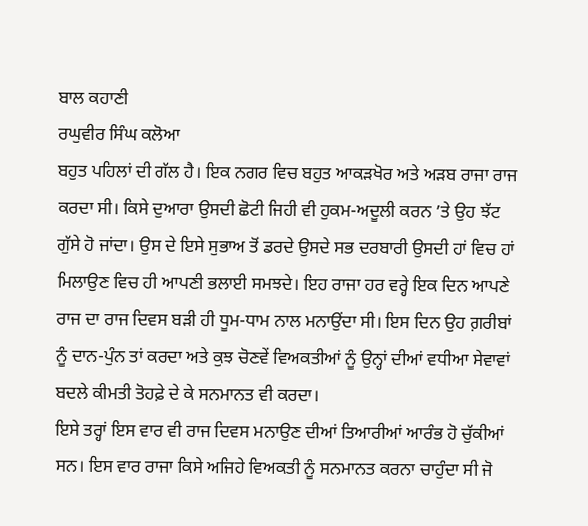ਬਾਲ ਕਹਾਣੀ
ਰਘੁਵੀਰ ਸਿੰਘ ਕਲੋਆ
ਬਹੁਤ ਪਹਿਲਾਂ ਦੀ ਗੱਲ ਹੈ। ਇਕ ਨਗਰ ਵਿਚ ਬਹੁਤ ਆਕੜਖੋਰ ਅਤੇ ਅੜਬ ਰਾਜਾ ਰਾਜ ਕਰਦਾ ਸੀ। ਕਿਸੇ ਦੁਆਰਾ ਉਸਦੀ ਛੋਟੀ ਜਿਹੀ ਵੀ ਹੁਕਮ-ਅਦੂਲੀ ਕਰਨ ’ਤੇ ਉਹ ਝੱਟ ਗੁੱਸੇ ਹੋ ਜਾਂਦਾ। ਉਸ ਦੇ ਇਸੇ ਸੁਭਾਅ ਤੋਂ ਡਰਦੇ ਉਸਦੇ ਸਭ ਦਰਬਾਰੀ ਉਸਦੀ ਹਾਂ ਵਿਚ ਹਾਂ ਮਿਲਾਉਣ ਵਿਚ ਹੀ ਆਪਣੀ ਭਲਾਈ ਸਮਝਦੇ। ਇਹ ਰਾਜਾ ਹਰ ਵਰ੍ਹੇ ਇਕ ਦਿਨ ਆਪਣੇ ਰਾਜ ਦਾ ਰਾਜ ਦਿਵਸ ਬੜੀ ਹੀ ਧੂਮ-ਧਾਮ ਨਾਲ ਮਨਾਉਂਦਾ ਸੀ। ਇਸ ਦਿਨ ਉਹ ਗ਼ਰੀਬਾਂ ਨੂੰ ਦਾਨ-ਪੁੰਨ ਤਾਂ ਕਰਦਾ ਅਤੇ ਕੁਝ ਚੋਣਵੇਂ ਵਿਅਕਤੀਆਂ ਨੂੰ ਉਨ੍ਹਾਂ ਦੀਆਂ ਵਧੀਆ ਸੇਵਾਵਾਂ ਬਦਲੇ ਕੀਮਤੀ ਤੋਹਫ਼ੇ ਦੇ ਕੇ ਸਨਮਾਨਤ ਵੀ ਕਰਦਾ।
ਇਸੇ ਤਰ੍ਹਾਂ ਇਸ ਵਾਰ ਵੀ ਰਾਜ ਦਿਵਸ ਮਨਾਉਣ ਦੀਆਂ ਤਿਆਰੀਆਂ ਆਰੰਭ ਹੋ ਚੁੱਕੀਆਂ ਸਨ। ਇਸ ਵਾਰ ਰਾਜਾ ਕਿਸੇ ਅਜਿਹੇ ਵਿਅਕਤੀ ਨੂੰ ਸਨਮਾਨਤ ਕਰਨਾ ਚਾਹੁੰਦਾ ਸੀ ਜੋ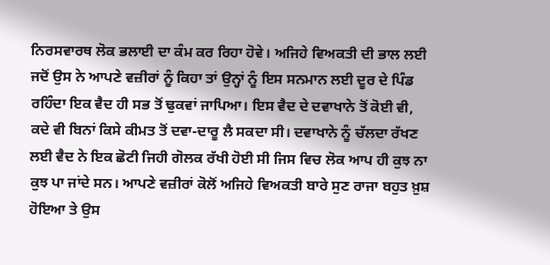ਨਿਰਸਵਾਰਥ ਲੋਕ ਭਲਾਈ ਦਾ ਕੰਮ ਕਰ ਰਿਹਾ ਹੋਵੇ। ਅਜਿਹੇ ਵਿਅਕਤੀ ਦੀ ਭਾਲ ਲਈ ਜਦੋਂ ਉਸ ਨੇ ਆਪਣੇ ਵਜ਼ੀਰਾਂ ਨੂੰ ਕਿਹਾ ਤਾਂ ਉਨ੍ਹਾਂ ਨੂੰ ਇਸ ਸਨਮਾਨ ਲਈ ਦੂਰ ਦੇ ਪਿੰਡ ਰਹਿੰਦਾ ਇਕ ਵੈਦ ਹੀ ਸਭ ਤੋਂ ਢੁਕਵਾਂ ਜਾਪਿਆ। ਇਸ ਵੈਦ ਦੇ ਦਵਾਖਾਨੇ ਤੋਂ ਕੋਈ ਵੀ, ਕਦੇ ਵੀ ਬਿਨਾਂ ਕਿਸੇ ਕੀਮਤ ਤੋਂ ਦਵਾ-ਦਾਰੂ ਲੈ ਸਕਦਾ ਸੀ। ਦਵਾਖਾਨੇ ਨੂੰ ਚੱਲਦਾ ਰੱਖਣ ਲਈ ਵੈਦ ਨੇ ਇਕ ਛੋਟੀ ਜਿਹੀ ਗੋਲਕ ਰੱਖੀ ਹੋਈ ਸੀ ਜਿਸ ਵਿਚ ਲੋਕ ਆਪ ਹੀ ਕੁਝ ਨਾ ਕੁਝ ਪਾ ਜਾਂਦੇ ਸਨ। ਆਪਣੇ ਵਜ਼ੀਰਾਂ ਕੋਲੋਂ ਅਜਿਹੇ ਵਿਅਕਤੀ ਬਾਰੇ ਸੁਣ ਰਾਜਾ ਬਹੁਤ ਖ਼ੁਸ਼ ਹੋਇਆ ਤੇ ਉਸ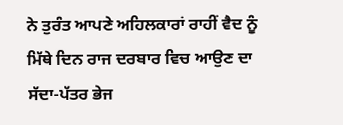ਨੇ ਤੁਰੰਤ ਆਪਣੇ ਅਹਿਲਕਾਰਾਂ ਰਾਹੀਂ ਵੈਦ ਨੂੰ ਮਿੱਥੇ ਦਿਨ ਰਾਜ ਦਰਬਾਰ ਵਿਚ ਆਉਣ ਦਾ ਸੱਦਾ-ਪੱਤਰ ਭੇਜ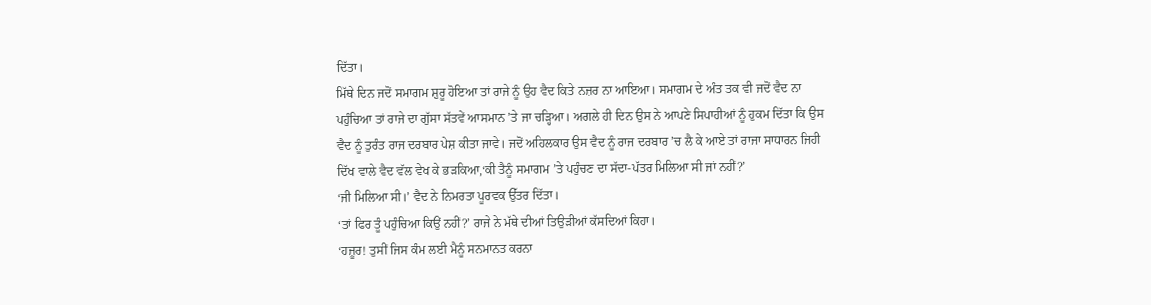ਦਿੱਤਾ।
ਮਿੱਥੇ ਦਿਨ ਜਦੋਂ ਸਮਾਗਮ ਸ਼ੁਰੂ ਹੋਇਆ ਤਾਂ ਰਾਜੇ ਨੂੰ ਉਹ ਵੈਦ ਕਿਤੇ ਨਜ਼ਰ ਨਾ ਆਇਆ। ਸਮਾਗਮ ਦੇ ਅੰਤ ਤਕ ਵੀ ਜਦੋਂ ਵੈਦ ਨਾ ਪਹੁੰਚਿਆ ਤਾਂ ਰਾਜੇ ਦਾ ਗੁੱਸਾ ਸੱਤਵੇਂ ਆਸਮਾਨ ’ਤੇ ਜਾ ਚੜ੍ਹਿਆ। ਅਗਲੇ ਹੀ ਦਿਨ ਉਸ ਨੇ ਆਪਣੇ ਸਿਪਾਹੀਆਂ ਨੂੰ ਹੁਕਮ ਦਿੱਤਾ ਕਿ ਉਸ ਵੈਦ ਨੂੰ ਤੁਰੰਤ ਰਾਜ ਦਰਬਾਰ ਪੇਸ਼ ਕੀਤਾ ਜਾਵੇ। ਜਦੋਂ ਅਹਿਲਕਾਰ ਉਸ ਵੈਦ ਨੂੰ ਰਾਜ ਦਰਬਾਰ ’ਚ ਲੈ ਕੇ ਆਏ ਤਾਂ ਰਾਜਾ ਸਾਧਾਰਨ ਜਿਹੀ ਦਿੱਖ ਵਾਲੇ ਵੈਦ ਵੱਲ ਵੇਖ ਕੇ ਭੜਕਿਆ,‘ਕੀ ਤੈਨੂੰ ਸਮਾਗਮ ’ਤੇ ਪਹੁੰਚਣ ਦਾ ਸੱਦਾ-ਪੱਤਰ ਮਿਲਿਆ ਸੀ ਜਾਂ ਨਹੀਂ?’
‘ਜੀ ਮਿਲਿਆ ਸੀ।’ ਵੈਦ ਨੇ ਨਿਮਰਤਾ ਪੂਰਵਕ ਉੱਤਰ ਦਿੱਤਾ।
‘ਤਾਂ ਫਿਰ ਤੂੰ ਪਹੁੰਚਿਆ ਕਿਉਂ ਨਹੀਂ?’ ਰਾਜੇ ਨੇ ਮੱਥੇ ਦੀਆਂ ਤਿਉੜੀਆਂ ਕੱਸਦਿਆਂ ਕਿਹਾ।
‘ਹਜ਼ੂਰ! ਤੁਸੀਂ ਜਿਸ ਕੰਮ ਲਈ ਮੈਨੂੰ ਸਨਮਾਨਤ ਕਰਨਾ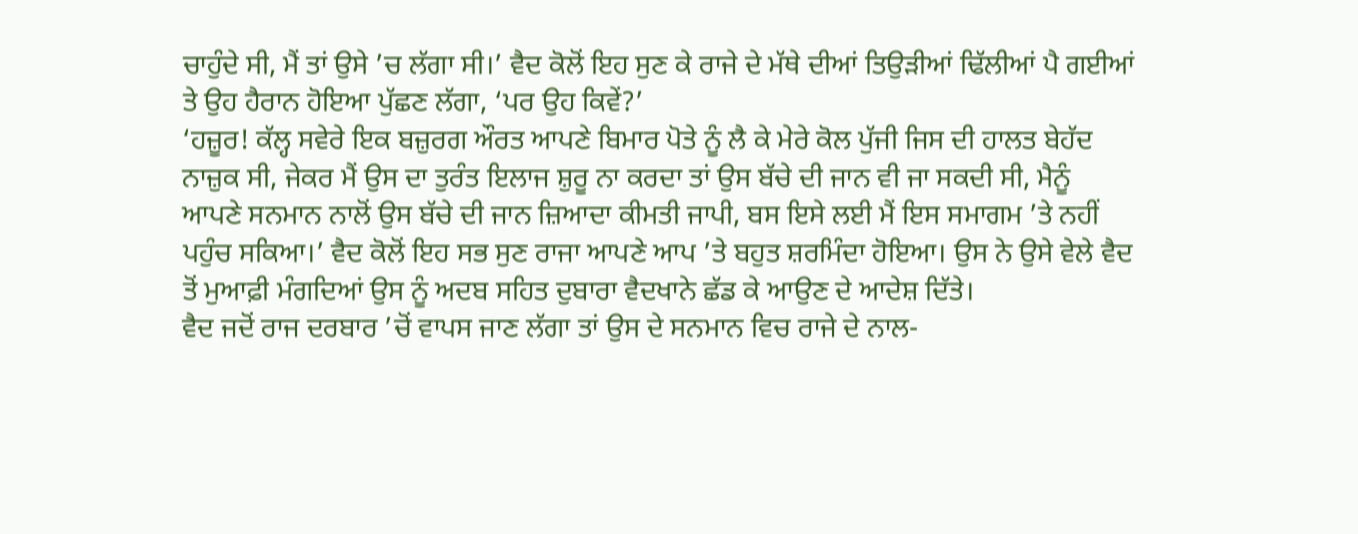ਚਾਹੁੰਦੇ ਸੀ, ਮੈਂ ਤਾਂ ਉਸੇ ’ਚ ਲੱਗਾ ਸੀ।’ ਵੈਦ ਕੋਲੋਂ ਇਹ ਸੁਣ ਕੇ ਰਾਜੇ ਦੇ ਮੱਥੇ ਦੀਆਂ ਤਿਉੜੀਆਂ ਢਿੱਲੀਆਂ ਪੈ ਗਈਆਂ ਤੇ ਉਹ ਹੈਰਾਨ ਹੋਇਆ ਪੁੱਛਣ ਲੱਗਾ, ‘ਪਰ ਉਹ ਕਿਵੇਂ?’
‘ਹਜ਼ੂਰ! ਕੱਲ੍ਹ ਸਵੇਰੇ ਇਕ ਬਜ਼ੁਰਗ ਔਰਤ ਆਪਣੇ ਬਿਮਾਰ ਪੋਤੇ ਨੂੰ ਲੈ ਕੇ ਮੇਰੇ ਕੋਲ ਪੁੱਜੀ ਜਿਸ ਦੀ ਹਾਲਤ ਬੇਹੱਦ ਨਾਜ਼ੁਕ ਸੀ, ਜੇਕਰ ਮੈਂ ਉਸ ਦਾ ਤੁਰੰਤ ਇਲਾਜ ਸ਼ੁਰੂ ਨਾ ਕਰਦਾ ਤਾਂ ਉਸ ਬੱਚੇ ਦੀ ਜਾਨ ਵੀ ਜਾ ਸਕਦੀ ਸੀ, ਮੈਨੂੰ ਆਪਣੇ ਸਨਮਾਨ ਨਾਲੋਂ ਉਸ ਬੱਚੇ ਦੀ ਜਾਨ ਜ਼ਿਆਦਾ ਕੀਮਤੀ ਜਾਪੀ, ਬਸ ਇਸੇ ਲਈ ਮੈਂ ਇਸ ਸਮਾਗਮ ’ਤੇ ਨਹੀਂ ਪਹੁੰਚ ਸਕਿਆ।’ ਵੈਦ ਕੋਲੋਂ ਇਹ ਸਭ ਸੁਣ ਰਾਜਾ ਆਪਣੇ ਆਪ ’ਤੇ ਬਹੁਤ ਸ਼ਰਮਿੰਦਾ ਹੋਇਆ। ਉਸ ਨੇ ਉਸੇ ਵੇਲੇ ਵੈਦ ਤੋਂ ਮੁਆਫ਼ੀ ਮੰਗਦਿਆਂ ਉਸ ਨੂੰ ਅਦਬ ਸਹਿਤ ਦੁਬਾਰਾ ਵੈਦਖਾਨੇ ਛੱਡ ਕੇ ਆਉਣ ਦੇ ਆਦੇਸ਼ ਦਿੱਤੇ।
ਵੈਦ ਜਦੋਂ ਰਾਜ ਦਰਬਾਰ ’ਚੋਂ ਵਾਪਸ ਜਾਣ ਲੱਗਾ ਤਾਂ ਉਸ ਦੇ ਸਨਮਾਨ ਵਿਚ ਰਾਜੇ ਦੇ ਨਾਲ-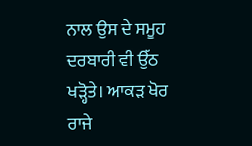ਨਾਲ ਉਸ ਦੇ ਸਮੂਹ ਦਰਬਾਰੀ ਵੀ ਉੱਠ ਖੜ੍ਹੋਤੇ। ਆਕੜ ਖੋਰ ਰਾਜੇ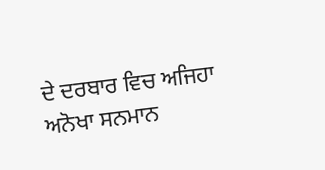ਦੇ ਦਰਬਾਰ ਵਿਚ ਅਜਿਹਾ ਅਨੋਖਾ ਸਨਮਾਨ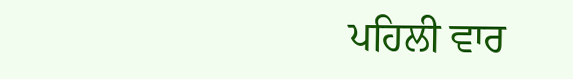ਪਹਿਲੀ ਵਾਰ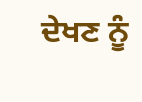ਦੇਖਣ ਨੂੰ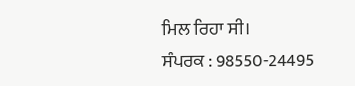ਮਿਲ ਰਿਹਾ ਸੀ।
ਸੰਪਰਕ : 98550-24495